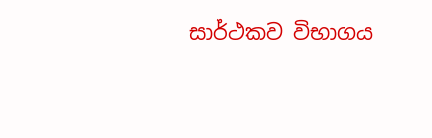සාර්ථකව විභාගය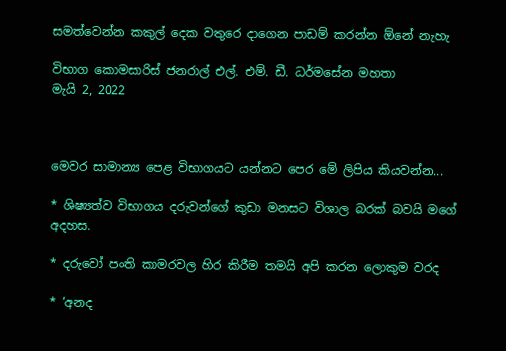සමත්වෙන්න කකුල් දෙක වතුරෙ දාගෙන පාඩම් කරන්න ඕනේ නැහැ

විභාග කොමසාරිස් ජනරාල් එල්. එම්. ඩී. ධර්මසේන මහතා
මැයි 2, 2022



මෙවර සාමාන්‍ය පෙළ විභාගයට යන්නට පෙර මේ ලිපිය කියවන්න...

* ශිෂ්‍යත්ව විභාගය දරුවන්ගේ කුඩා මනසට විශාල බරක් බවයි මගේ අදහස.

* දරුවෝ පංති කාමරවල හිර කිරීම තමයි අපි කරන ලොකුම වරද

* ‘අනද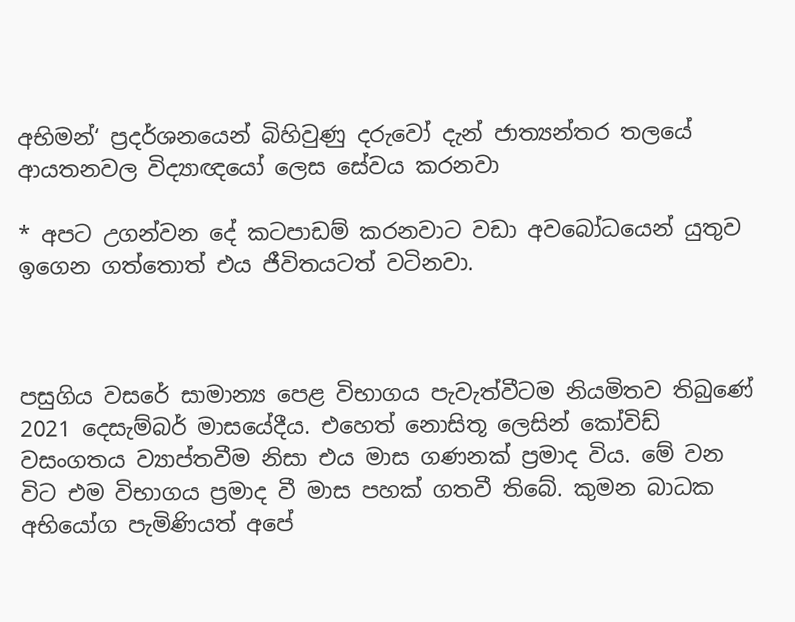අභිමන්‘ ප්‍රදර්ශනයෙන් බිහිවුණු දරුවෝ දැන් ජාත්‍යන්තර තලයේ ආයතනවල විද්‍යාඥයෝ ලෙස සේවය කරනවා

* අපට උගන්වන දේ කටපාඩම් කරනවාට වඩා අවබෝධයෙන් යුතුව ඉගෙන ගත්තොත් එය ජීවිතයටත් වටිනවා.



පසුගිය වසරේ සාමාන්‍ය පෙළ විභාගය පැවැත්වීටම නියමිතව තිබුණේ 2021 දෙසැම්බර් මාසයේදීය. එහෙත් නොසිතූ ලෙසින් කෝවිඩ් වසංගතය ව්‍යාප්තවීම නිසා එය මාස ගණනක් ප්‍රමාද විය. මේ වන විට එම විභාගය ප්‍රමාද වී මාස පහක් ගතවී තිබේ. කුමන බාධක අභියෝග පැමිණියත් අපේ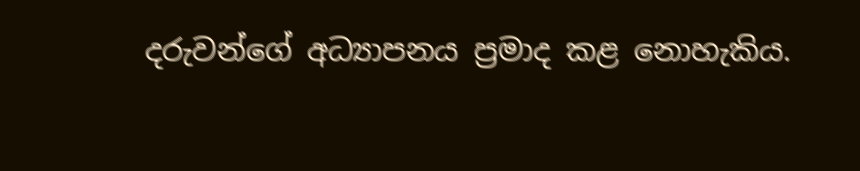දරුවන්ගේ අධ්‍යාපනය ප්‍රමාද කළ නොහැකිය.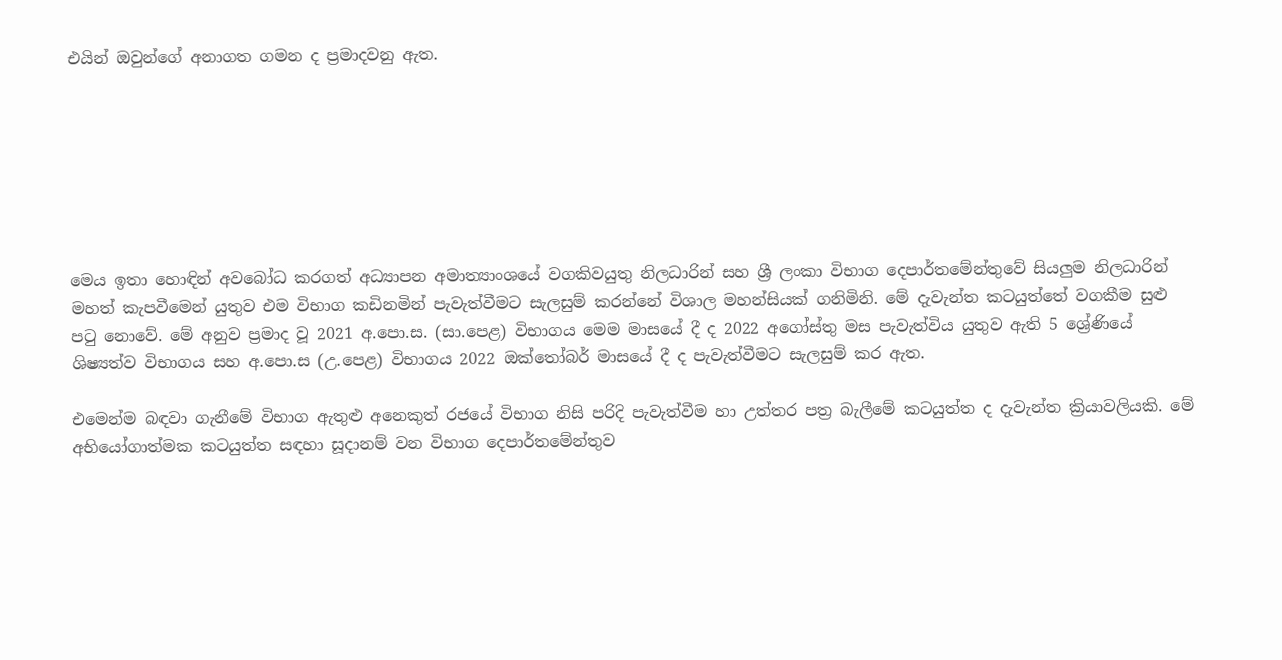එයින් ඔවුන්ගේ අනාගත ගමන ද ප්‍රමාදවනු ඇත.







මෙය ඉතා හොඳින් අවබෝධ කරගත් අධ්‍යාපන අමාත්‍යාංශයේ වගකිවයුතු නිලධාරින් සහ ශ්‍රී ලංකා විභාග දෙපාර්තමේන්තුවේ සියලුම නිලධාරින් මහත් කැපවීමෙන් යුතුව එම විභාග කඩිනමින් පැවැත්වීමට සැලසුම් කරන්නේ විශාල මහන්සියක් ගනිමිනි. මේ දැවැන්ත කටයුත්තේ වගකීම සුළු පටු නොවේ. මේ අනුව ප්‍රමාද වූ 2021 අ.පො.ස. (සා.පෙළ) විභාගය මෙම මාසයේ දී ද 2022 අගෝස්තු මස පැවැත්විය යුතුව ඇති 5 ශ්‍රේණියේ ශිෂ්‍යත්ව විභාගය සහ අ.පො.ස (උ.පෙළ) විභාගය 2022 ඔක්තෝබර් මාසයේ දී ද පැවැත්වීමට සැලසුම් කර ඇත.

එමෙන්ම බඳවා ගැනීමේ විභාග ඇතුළු අනෙකුත් රජයේ විභාග නිසි පරිදි පැවැත්වීම හා උත්තර පත්‍ර බැලීමේ කටයුත්ත ද දැවැන්ත ක්‍රියාවලියකි. මේ අභියෝගාත්මක කටයුත්ත සඳහා සූදානම් වන විභාග දෙපාර්තමේන්තුව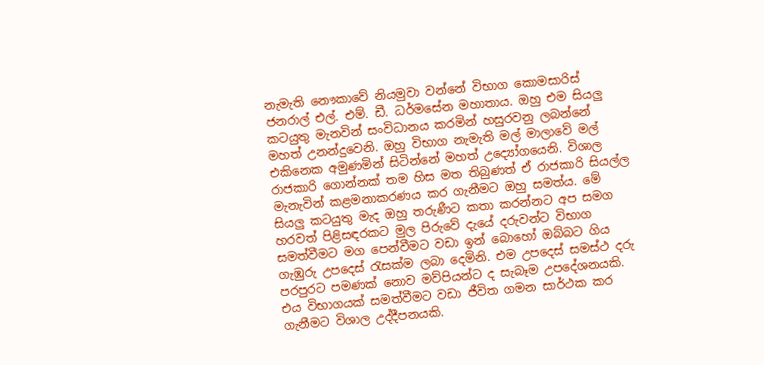නැමැති නෞකාවේ නියමුවා වන්නේ විභාග කොමසාරිස් ජනරාල් එල්. එම්. ඩී. ධර්මසේන මහාතාය. ඔහු එම සියලු කටයුතු මැනවින් සංවිධානය කරමින් හසුරවනු ලබන්නේ මහත් උනන්දුවෙනි. ඔහු විභාග නැමැති මල් මාලාවේ මල් එකිනෙක අමුණමින් සිටින්නේ මහත් උද්‍යෝගයෙනි. විශාල රාජකාරි ගොන්නක් තම හිස මත තිබුණත් ඒ රාජකාරි සියල්ල මැනැවින් කළමනාකරණය කර ගැනීමට ඔහු සමත්ය. මේ සියලු කටයුතු මැද ඔහු තරුණීට කතා කරන්නට අප සමග හරවත් පිළිසඳරකට මුල පිරුවේ දැයේ දරුවන්ට විභාග සමත්වීමට මග පෙන්වීමට වඩා ඉන් බොහෝ ඔබ්බට ගිය ගැඹුරු උපදෙස් රැසක්ම ලබා දෙමිනි. එම උපදෙස් සමස්ථ දරු පරපුරට පමණක් නොව මව්පියන්ට ද සැබෑම උපදේශනයකි. එය විභාගයක් සමත්වීමට වඩා ජීවිත ගමන සාර්ථක කර ගැනීමට විශාල උද්දීපනයකි.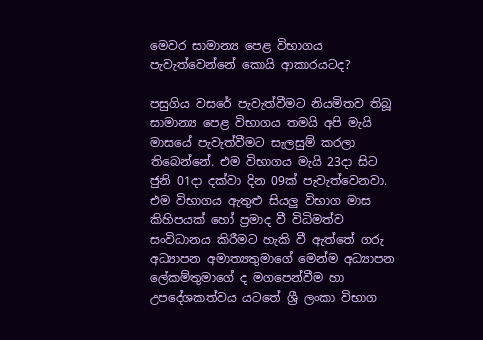මෙවර සාමාන්‍ය පෙළ විභාගය පැවැත්වෙන්නේ කොයි ආකාරයටද?

පසුගිය වසරේ පැවැත්වීමට නියමිතව තිබූ සාමාන්‍ය පෙළ විභාගය තමයි අපි මැයි මාසයේ පැවැත්වීමට සැලසුම් කරලා තිබෙන්නේ. එම විභාගය මැයි 23දා සිට ජුනි 01දා දක්වා දින 09ක් පැවැත්වෙනවා. එම විභාගය ඇතුළු සියලු විභාග මාස කිහිපයක් හෝ ප්‍රමාද වී විධිමත්ව සංවිධානය කිරීමට හැකි වී ඇත්තේ ගරු අධ්‍යාපන අමාත්‍යතුමාගේ මෙන්ම අධ්‍යාපන ලේකම්තුමාගේ ද මගපෙන්වීම හා උපදේශකත්වය යටතේ ශ්‍රී ලංකා විභාග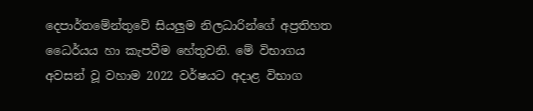දෙපාර්තමේන්තුවේ සියලුම නිලධාරින්ගේ අප්‍රතිහත ධෛර්යය හා කැපවීම හේතුවනි. මේ විභාගය අවසන් වූ වහාම 2022 වර්ෂයට අදාළ විභාග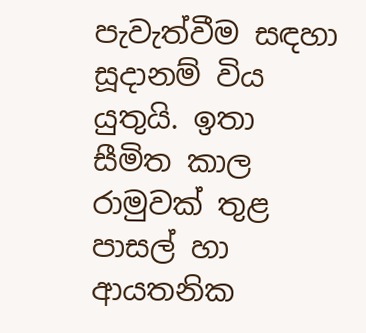පැවැත්වීම සඳහා සූදානම් විය යුතුයි. ඉතා සීමිත කාල රාමුවක් තුළ පාසල් හා ආයතනික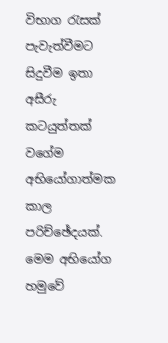විභාග රැසක් පැවැත්වීමට සිදුවීම ඉතා අසීරු කටයුත්තක් වගේම අභියෝගාත්මක කාල පරිච්ඡේදයක්. මෙම අභියෝග හමුවේ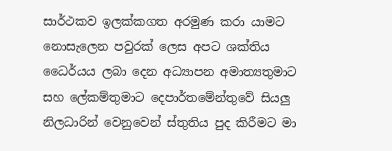සාර්ථකව ඉලක්කගත අරමුණ කරා යාමට නොසැලෙන පවුරක් ලෙස අපට ශක්තිය ධෛර්යය ලබා දෙන අධ්‍යාපන අමාත්‍යතුමාට සහ ලේකම්තුමාට දෙපාර්තමේන්තුවේ සියලු නිලධාරින් වෙනුවෙන් ස්තුතිය පුද කිරීමට මා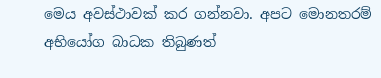මෙය අවස්ථාවක් කර ගන්නවා. අපට මොනතරම් අභියෝග බාධක තිබුණත්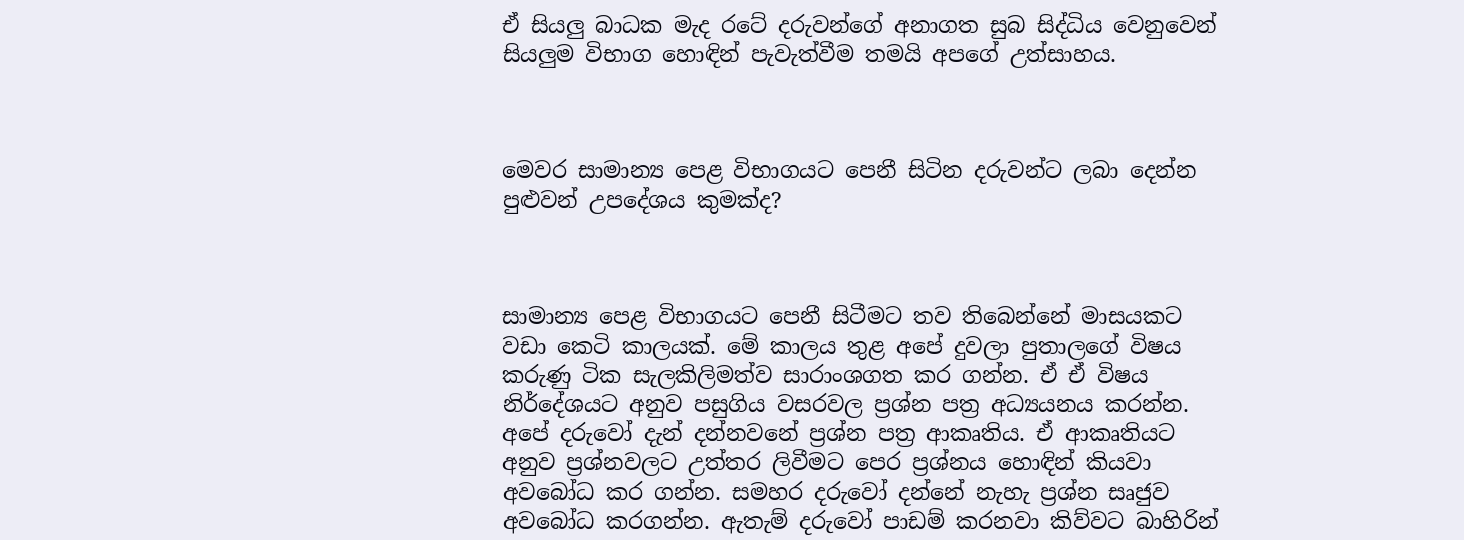ඒ සියලු බාධක මැද රටේ දරුවන්ගේ අනාගත සුබ සිද්ධිය වෙනුවෙන් සියලුම විභාග හොඳින් පැවැත්වීම තමයි අපගේ උත්සාහය.



මෙවර සාමාන්‍ය පෙළ විභාගයට පෙනී සිටින දරුවන්ට ලබා දෙන්න පුළුවන් උපදේශය කුමක්ද?



සාමාන්‍ය පෙළ විභාගයට පෙනී සිටීමට තව තිබෙන්නේ මාසයකට වඩා කෙටි කාලයක්. මේ කාලය තුළ අපේ දුවලා පුතාලගේ විෂය කරුණු ටික සැලකිලිමත්ව සාරාංශගත කර ගන්න. ඒ ඒ විෂය නිර්දේශයට අනුව පසුගිය වසරවල ප්‍රශ්න පත්‍ර අධ්‍යයනය කරන්න. අපේ දරුවෝ දැන් දන්නවනේ ප්‍රශ්න පත්‍ර ආකෘතිය. ඒ ආකෘතියට අනුව ප්‍රශ්නවලට උත්තර ලිවීමට පෙර ප්‍රශ්නය හොඳින් කියවා අවබෝධ කර ගන්න. සමහර දරුවෝ දන්නේ නැහැ ප්‍රශ්න සෘජුව අවබෝධ කරගන්න. ඇතැම් දරුවෝ පාඩම් කරනවා කිව්වට බාහිරින්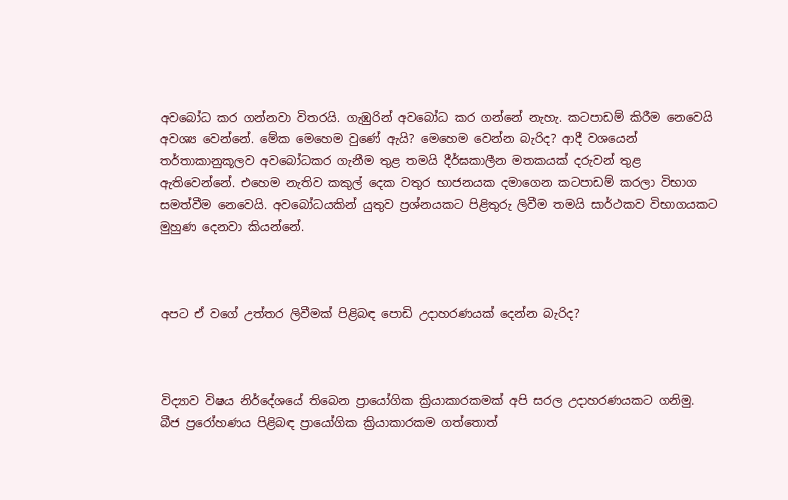අවබෝධ කර ගන්නවා විතරයි. ගැඹුරින් අවබෝධ කර ගන්නේ නැහැ. කටපාඩම් කිරීම නෙවෙයි අවශ්‍ය වෙන්නේ. මේක මෙහෙම වුණේ ඇයි? මෙහෙම වෙන්න බැරිද? ආදී වශයෙන් තර්තාකානුකූලව අවබෝධකර ගැනීම තුළ තමයි දීර්ඝකාලීන මතකයක් දරුවන් තුළ ඇතිවෙන්නේ. එහෙම නැතිව කකුල් දෙක වතුර භාජනයක දමාගෙන කටපාඩම් කරලා විභාග සමත්වීම නෙවෙයි. අවබෝධයකින් යුතුව ප්‍රශ්නයකට පිළිතුරු ලිවීම තමයි සාර්ථකව විභාගයකට මුහුණ දෙනවා කියන්නේ.



අපට ඒ වගේ උත්තර ලිවීමක් පිළිබඳ පොඩි උදාහරණයක් දෙන්න බැරිද?



විද්‍යාව විෂය නිර්දේශයේ තිබෙන ප්‍රායෝගික ක්‍රියාකාරකමක් අපි සරල උදාහරණයකට ගනිමු. බීජ ප්‍රරෝහණය පිළිබඳ ප්‍රායෝගික ක්‍රියාකාරකම ගත්තොත්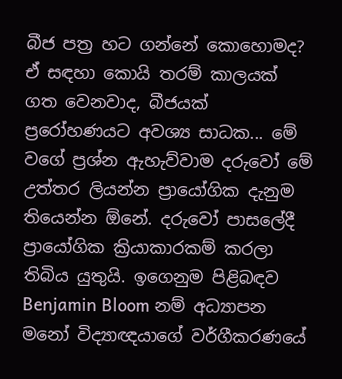බීජ පත්‍ර හට ගන්නේ කොහොමද? ඒ සඳහා කොයි තරම් කාලයක් ගත වෙනවාද, බීජයක් ප්‍රරෝහණයට අවශ්‍ය සාධක... මේ වගේ ප්‍රශ්න ඇහැව්වාම දරුවෝ මේ උත්තර ලියන්න ප්‍රායෝගික දැනුම තියෙන්න ඕනේ. දරුවෝ පාසලේදී ප්‍රායෝගික ක්‍රියාකාරකම් කරලා තිබිය යුතුයි. ඉගෙනුම පිළිබඳව Benjamin Bloom නම් අධ්‍යාපන මනෝ විද්‍යාඥයාගේ වර්ගීකරණයේ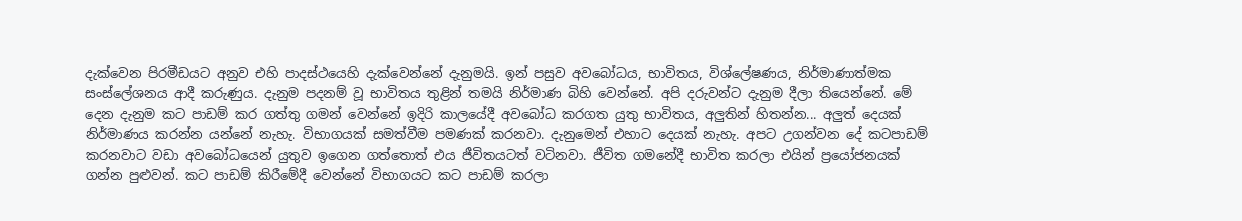දැක්වෙන පිරමීඩයට අනුව එහි පාදස්ථයෙහි දැක්වෙන්නේ දැනුමයි. ඉන් පසුව අවබෝධය, භාවිතය, විශ්ලේෂණය, නිර්මාණාත්මක සංස්ලේශනය ආදී කරුණුය. දැනුම පදනම් වූ භාවිතය තුළින් තමයි නිර්මාණ බිහි වෙන්නේ. අපි දරුවන්ට දැනුම දීලා තියෙන්නේ. මේ දෙන දැනුම කට පාඩම් කර ගත්තු ගමන් වෙන්නේ ඉදිරි කාලයේදී අවබෝධ කරගත යුතු භාවිතය, අලුතින් හිතන්න... අලුත් දෙයක් නිර්මාණය කරන්න යන්නේ නැහැ. විභාගයක් සමත්වීම පමණක් කරනවා. දැනුමෙන් එහාට දෙයක් නැහැ. අපට උගන්වන දේ කටපාඩම් කරනවාට වඩා අවබෝධයෙන් යුතුව ඉගෙන ගත්තොත් එය ජීවිතයටත් වටිනවා. ජීවිත ගමනේදී භාවිත කරලා එයින් ප්‍රයෝජනයක් ගන්න පුළුවන්. කට පාඩම් කිරීමේදී වෙන්නේ විභාගයට කට පාඩම් කරලා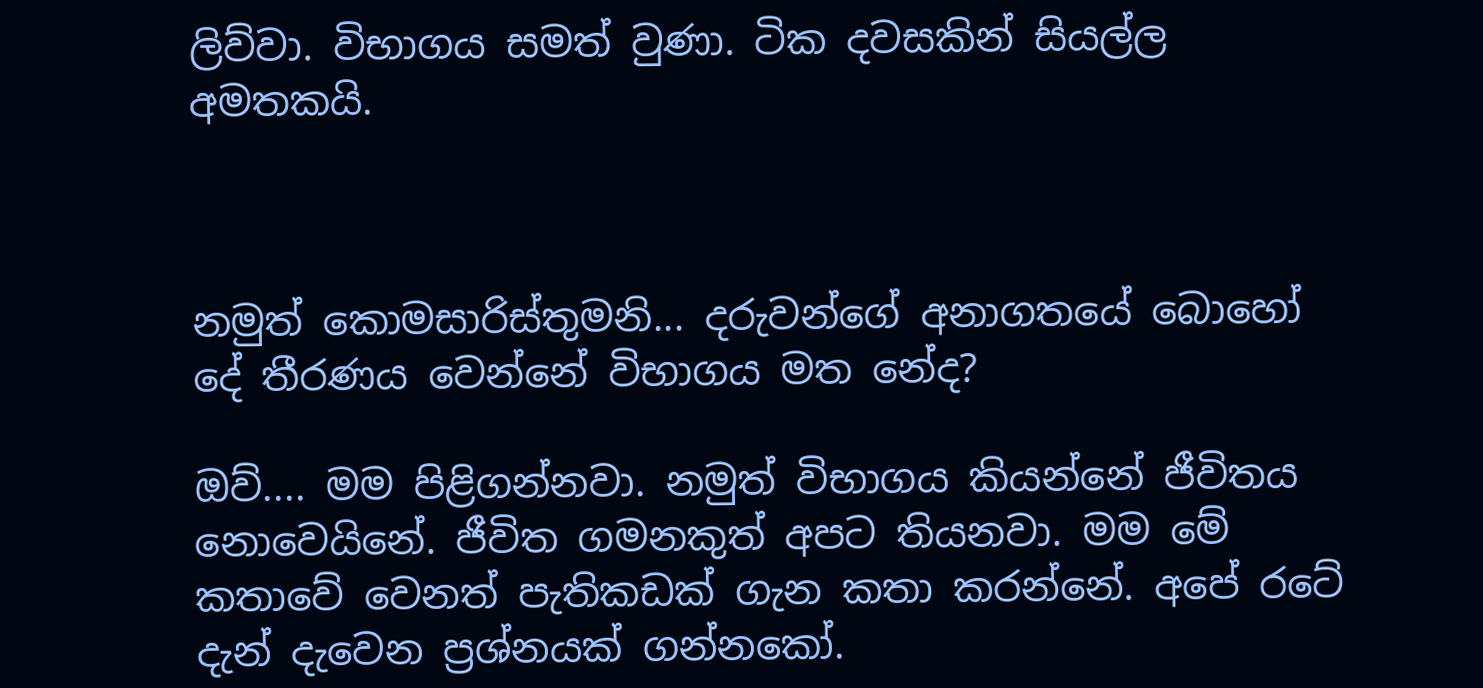ලිව්වා. විභාගය සමත් වුණා. ටික දවසකින් සියල්ල අමතකයි.



නමුත් කොමසාරිස්තුමනි... දරුවන්ගේ අනාගතයේ බොහෝ දේ තීරණය වෙන්නේ විභාගය මත නේද?

ඔව්.... මම පිළිගන්නවා. නමුත් විභාගය කියන්නේ ජීවිතය නොවෙයිනේ. ජීවිත ගමනකුත් අපට තියනවා. මම මේ කතාවේ වෙනත් පැතිකඩක් ගැන කතා කරන්නේ. අපේ රටේ දැන් දැවෙන ප්‍රශ්නයක් ගන්නකෝ.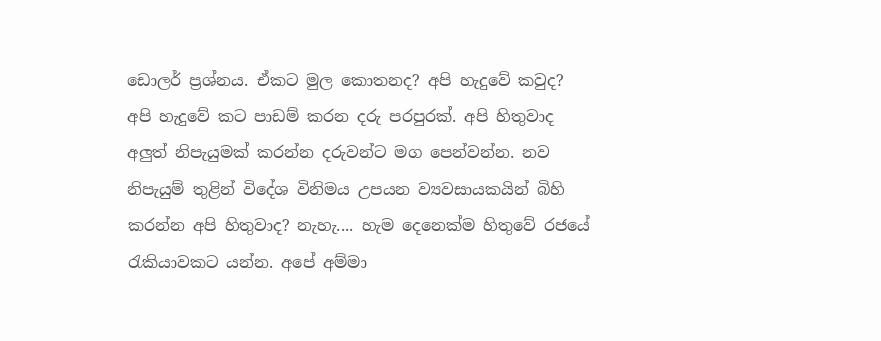ඩොලර් ප්‍රශ්නය. ඒකට මුල කොතනද? අපි හැදුවේ කවුද? අපි හැදුවේ කට පාඩම් කරන දරු පරපුරක්. අපි හිතුවාද අලුත් නිපැයුමක් කරන්න දරුවන්ට මග පෙන්වන්න. නව නිපැයුම් තුළින් විදේශ විනිමය උපයන ව්‍යවසායකයින් බිහි කරන්න අපි හිතුවාද? නැහැ.... හැම දෙනෙක්ම හිතුවේ රජයේ රැකියාවකට යන්න. අපේ අම්මා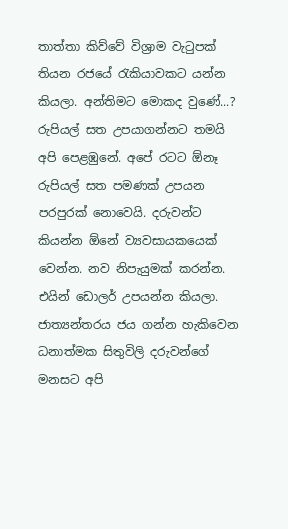තාත්තා කිව්වේ විශ්‍රාම වැටුපක් තියන රජයේ රැකියාවකට යන්න කියලා. අන්තිමට මොකද වුණේ...? රුපියල් සත උපයාගන්නට තමයි අපි පෙළඹුනේ. අපේ රටට ඕනෑ රුපියල් සත පමණක් උපයන පරපුරක් නොවෙයි. දරුවන්ට කියන්න ඕනේ ව්‍යවසායකයෙක් වෙන්න. නව නිපැයුමක් කරන්න. එයින් ඩොලර් උපයන්න කියලා. ජාත්‍යන්තරය ජය ගන්න හැකිවෙන ධනාත්මක සිතුවිලි දරුවන්ගේ මනසට අපි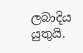ලබාදිය යුතුයි.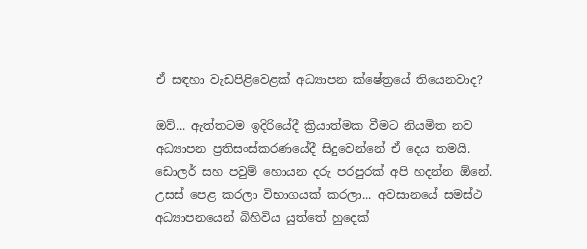ඒ සඳහා වැඩපිළිවෙළක් අධ්‍යාපන ක්ෂේත්‍රයේ තියෙනවාද?

ඔව්... ඇත්තටම ඉදිරියේදී ක්‍රියාත්මක වීමට නියමිත නව අධ්‍යාපන ප්‍රතිසංස්කරණයේදී සිදුවෙන්නේ ඒ දෙය තමයි. ඩොලර් සහ පවුම් හොයන දරු පරපුරක් අපි හදන්න ඕනේ. උසස් පෙළ කරලා විභාගයක් කරලා... අවසානයේ සමස්ථ අධ්‍යාපනයෙන් බිහිවිය යුත්තේ හුදෙක්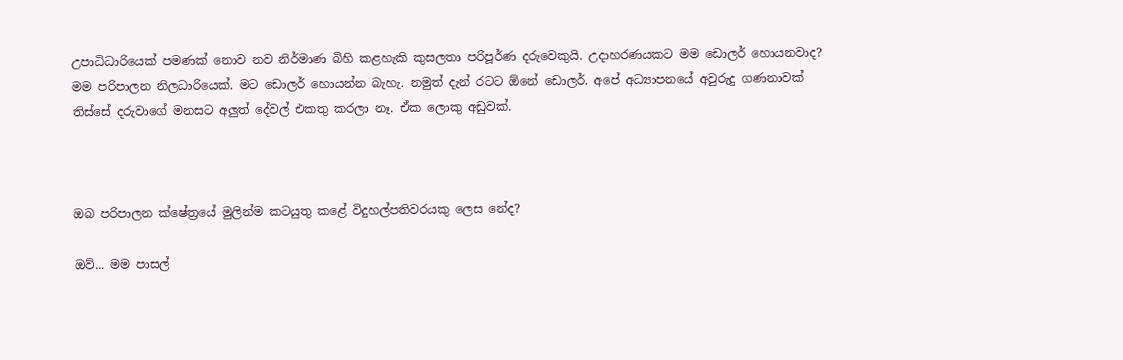උපාධිධාරියෙක් පමණක් නොව නව නිර්මාණ බිහි කළහැකි කුසලතා පරිපූර්ණ දරුවෙකුයි. උදාහරණයකට මම ඩොලර් හොයනවාද? මම පරිපාලන නිලධාරියෙක්. මට ඩොලර් හොයන්න බැහැ. නමුත් දැන් රටට ඕනේ ඩොලර්. අපේ අධ්‍යාපනයේ අවුරුදු ගණනාවක් තිස්සේ දරුවාගේ මනසට අලුත් දේවල් එකතු කරලා නෑ. ඒක ලොකු අඩුවක්.



ඔබ පරිපාලන ක්ෂේත්‍රයේ මුලින්ම කටයුතු කළේ විදුහල්පතිවරයකු ලෙස නේද?

ඔව්... මම පාසල්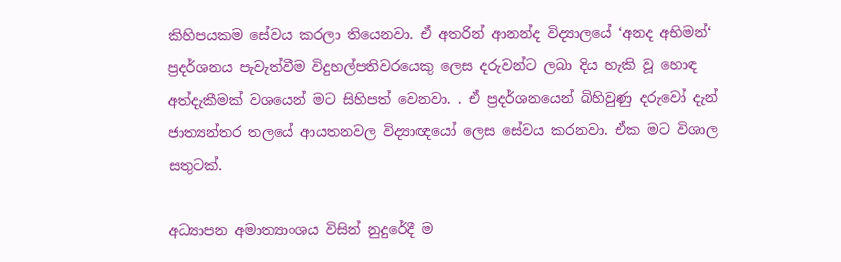කිහිපයකම සේවය කරලා තියෙනවා. ඒ අතරින් ආනන්ද විද්‍යාලයේ ‘අනද අභිමන්‘ ප්‍රදර්ශනය පැවැත්වීම විදුහල්පතිවරයෙකු ලෙස දරුවන්ට ලබා දිය හැකි වූ හොඳ අත්දැකීමක් වශයෙන් මට සිහිපත් වෙනවා. . ඒ ප්‍රදර්ශනයෙන් බිහිවුණු දරුවෝ දැන් ජාත්‍යන්තර තලයේ ආයතනවල විද්‍යාඥයෝ ලෙස සේවය කරනවා. ඒක මට විශාල සතුටක්.

අධ්‍යාපන අමාත්‍යාංශය විසින් නුදුරේදී ම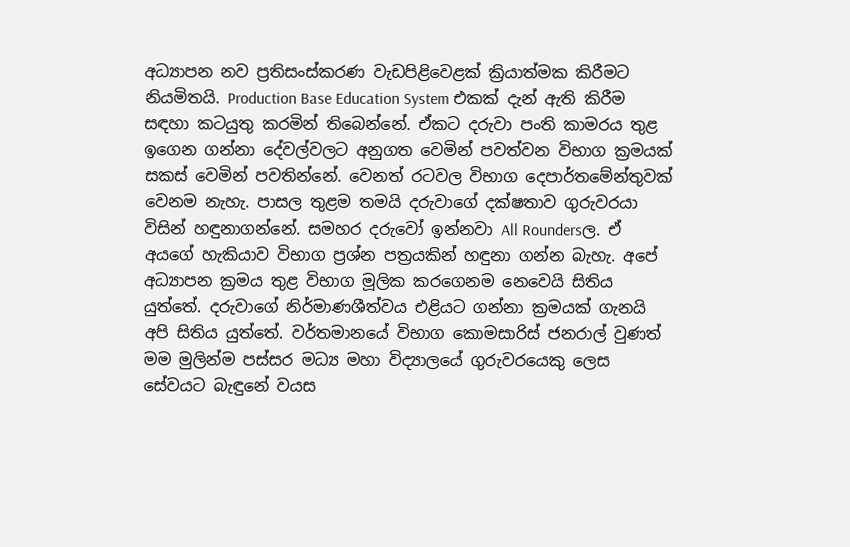අධ්‍යාපන නව ප්‍රතිසංස්කරණ වැඩපිළිවෙළක් ක්‍රියාත්මක කිරීමට නියමිතයි. Production Base Education System එකක් දැන් ඇති කිරීම සඳහා කටයුතු කරමින් තිබෙන්නේ. ඒකට දරුවා පංති කාමරය තුළ ඉගෙන ගන්නා දේවල්වලට අනුගත වෙමින් පවත්වන විභාග ක්‍රමයක් සකස් වෙමින් පවතින්නේ. වෙනත් රටවල විභාග දෙපාර්තමේන්තුවක් වෙනම නැහැ. පාසල තුළම තමයි දරුවාගේ දක්ෂතාව ගුරුවරයා විසින් හඳුනාගන්නේ. සමහර දරුවෝ ඉන්නවා All Roundersල. ඒ අයගේ හැකියාව විභාග ප්‍රශ්න පත්‍රයකින් හඳුනා ගන්න බැහැ. අපේ අධ්‍යාපන ක්‍රමය තුළ විභාග මූලික කරගෙනම නෙවෙයි සිතිය යුත්තේ. දරුවාගේ නිර්මාණශීත්වය එළියට ගන්නා ක්‍රමයක් ගැනයි අපි සිතිය යුත්තේ. වර්තමානයේ විභාග කොමසාරිස් ජනරාල් වුණත් මම මුලින්ම පස්සර මධ්‍ය මහා විද්‍යාලයේ ගුරුවරයෙකු ලෙස සේවයට බැඳුනේ වයස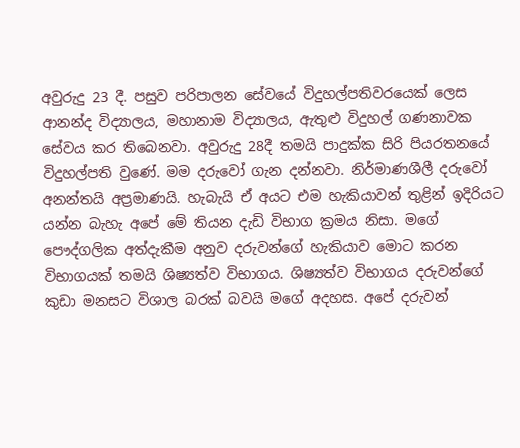අවුරුදු 23 දී. පසුව පරිපාලන සේවයේ විදුහල්පතිවරයෙක් ලෙස ආනන්ද විද්‍යාලය, මහානාම විද්‍යාලය, ඇතුළු විදුහල් ගණනාවක සේවය කර තිබෙනවා. අවුරුදු 28දී තමයි පාදුක්ක සිරි පියරතනයේ විදුහල්පති වුණේ. මම දරුවෝ ගැන දන්නවා. නිර්මාණශීලී දරුවෝ අනන්තයි අප්‍රමාණයි. හැබැයි ඒ අයට එම හැකියාවන් තුළින් ඉදිරියට යන්න බැහැ අපේ මේ තියන දැඩි විභාග ක්‍රමය නිසා. මගේ පෞද්ගලික අත්දැකීම අනුව දරුවන්ගේ හැකියාව මොට කරන විභාගයක් තමයි ශිෂ්‍යත්ව විභාගය. ශිෂ්‍යත්ව විභාගය දරුවන්ගේ කුඩා මනසට විශාල බරක් බවයි මගේ අදහස. අපේ දරුවන්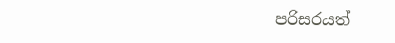පරිසරයත්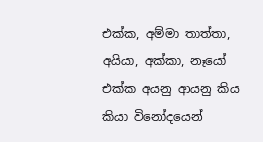එක්ක, අම්මා තාත්තා, අයියා, අක්කා, නෑයෝ එක්ක අයනු ආයනු කිය කියා විනෝදයෙන්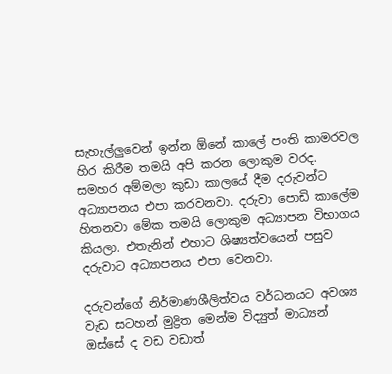සැහැල්ලුවෙන් ඉන්න ඕනේ කාලේ පංති කාමරවල හිර කිරීම තමයි අපි කරන ලොකුම වරද. සමහර අම්මලා කුඩා කාලයේ දීම දරුවන්ට අධ්‍යාපනය එපා කරවනවා. දරුවා පොඩි කාලේම හිතනවා මේක තමයි ලොකුම අධ්‍යාපන විභාගය කියලා. එතැනින් එහාට ශිෂ්‍යත්වයෙන් පසුව දරුවාට අධ්‍යාපනය එපා වෙනවා.

දරුවන්ගේ නිර්මාණශීලිත්වය වර්ධනයට අවශ්‍ය වැඩ සටහන් මුද්‍රිත මෙන්ම විද්‍යුත් මාධ්‍යන් ඔස්සේ ද වඩ වඩාත්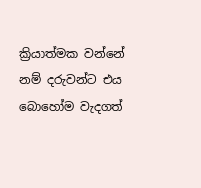ක්‍රියාත්මක වන්නේ නම් දරුවන්ට එය බොහෝම වැදගත්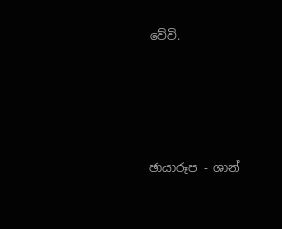වේවි.





ඡායාරූප - ශාන්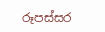රූපස්සර